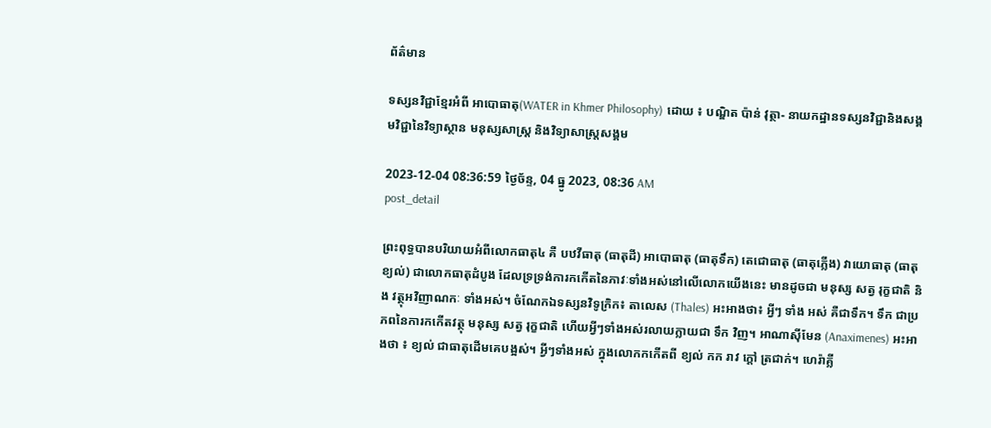ព័ត៌មាន

ទស្សនវិជ្ជាខ្មែរអំពី អាបោធាតុ(WATER in Khmer Philosophy) ដោយ ៖ បណ្ឌិត ប៉ាន់ វុត្ថា- នាយកដ្ឋានទស្សនវិជ្ជានិងសង្គមវិជ្ជានៃវិទ្យាស្ថាន មនុស្សសាស្រ្ត និងវិទ្យាសាស្រ្តសង្គម

2023-12-04 08:36:59 ថ្ងៃច័ន្ទ, 04 ធ្នូ 2023, 08:36 AM
post_detail

ព្រះពុទ្ធបានបរិយាយអំពីលោកធាតុ៤ គឺ បឋវីធាតុ (ធាតុដី) អាបោធាតុ (ធាតុទឹក) តេជោធាតុ (ធាតុភ្លើង) វាយោធាតុ (ធាតុខ្យល់) ជាលោកធាតុដំបូង ដែលទ្រទ្រង់ការកកើតនៃភាវៈទាំងអស់នៅលើលោកយើងនេះ មានដូចជា មនុស្ស សត្វ រុក្ខជាតិ និង វត្ថុអវិញាណកៈ ទាំងអស់។ ចំណែកឯទស្សនវិទូក្រិក៖ តាលេស (Thales) អះអាងថា៖ អ្វីៗ ទាំង អស់ គឺជាទឹក។ ទឹក ជាប្រភពនៃការកកើតវត្ថុ មនុស្ស សត្វ រុក្ខជាតិ ហើយអ្វីៗទាំងអស់រលាយក្លាយជា ទឹក វិញ។ អាណាស៊ីមែន (Anaximenes) អះអាងថា ៖ ខ្យល់ ជាធាតុដើមគេបង្អស់។ អ្វីៗទាំងអស់ ក្នុងលោកកកើតពី ខ្យល់ កក រាវ ក្តៅ ត្រជាក់។ ហេរ៉ាគ្លី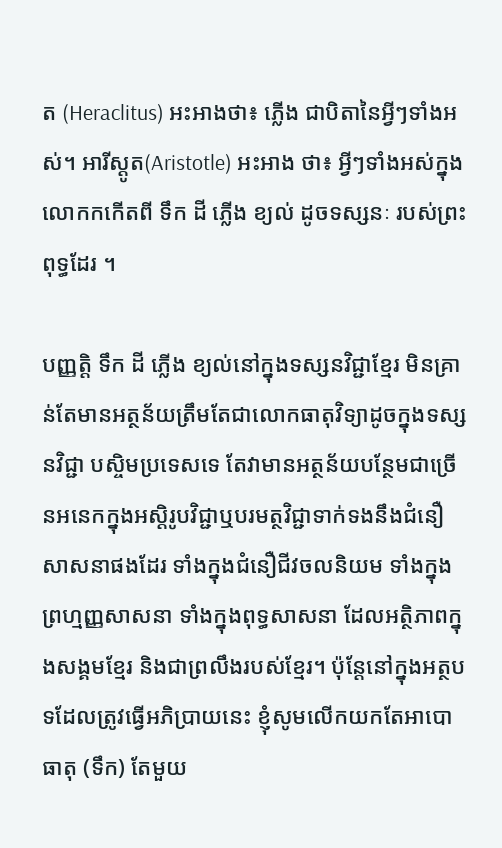ត (Heraclitus) អះអាងថា៖ ភ្លើង ជាបិតានៃអ្វីៗទាំងអស់។ អារីស្តូត(Aristotle) អះអាង ថា៖ អ្វីៗទាំងអស់ក្នុងលោកកកើតពី ទឹក ដី ភ្លើង ខ្យល់ ដូចទស្សនៈ របស់ព្រះពុទ្ធដែរ ។

បញ្ញត្តិ ទឹក ដី ភ្លើង ខ្យល់នៅក្នុងទស្សនវិជ្ជាខ្មែរ មិនគ្រាន់តែមានអត្ថន័យត្រឹមតែជាលោកធាតុវិទ្យាដូចក្នុងទស្សនវិជ្ជា បស្ចិមប្រទេសទេ តែវាមានអត្ថន័យបន្ថែមជាច្រើនអនេកក្នុងអស្តិរូបវិជ្ជាឬបរមត្ថវិជ្ជាទាក់ទងនឹងជំនឿសាសនាផងដែរ ទាំងក្នុងជំនឿជីវចលនិយម ទាំងក្នុងព្រហ្មញ្ញសាសនា ទាំងក្នុងពុទ្ធសាសនា ដែលអត្ថិភាពក្នុងសង្គមខ្មែរ និងជាព្រលឹងរបស់ខ្មែរ។ ប៉ុន្តែនៅក្នុងអត្ថបទដែលត្រូវធ្វើអភិប្រាយនេះ ខ្ញុំសូមលើកយកតែអាបោធាតុ (ទឹក) តែមួយ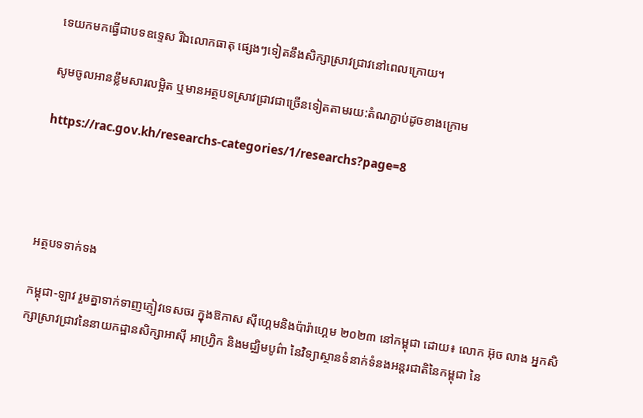ទេយកមកធ្វើជាបទឧទ្ទេស រីឯលោកធាតុ ផ្សេងៗទៀតនឹងសិក្សាស្រាវជ្រាវនៅពេលក្រោយ។

សូមចូលអានខ្លឹមសារលម្អិត ឬមានអត្ថបទស្រាវជ្រាវជាច្រើនទៀតតាមរយ:តំណភ្ជាប់ដូចខាងក្រោម

https://rac.gov.kh/researchs-categories/1/researchs?page=8




អត្ថបទទាក់ទង

កម្ពុជា-ឡាវ រួមគ្នាទាក់ទាញភ្ញៀវទេសចរ ក្នុងឱកាស ស៊ីហ្គេមនិងប៉ារ៉ាហ្គេម ២០២៣ នៅកម្ពុជា ដោយ៖ លោក អ៊ុច លាង អ្នកសិក្សាស្រាវជ្រាវនៃនាយកដ្ឋានសិក្សាអាស៊ី អាហ្វ្រិក និងមជ្ឈិមបូព៌ា នៃវិទ្យាស្ថានទំនាក់ទំនងអន្តរជាតិនៃកម្ពុជា នៃ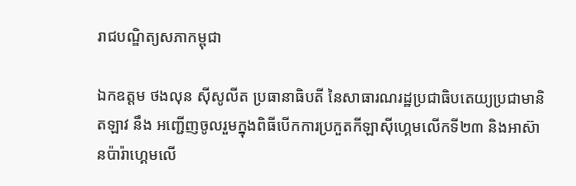រាជបណ្ឌិត្យសភាកម្ពុជា

ឯកឧត្តម ថងលុន ស៊ីសូលីត ប្រធានាធិបតី នៃសាធារណរដ្ឋប្រជាធិបតេយ្យប្រជាមានិតឡាវ នឹង អញ្ជើញចូលរួមក្នុងពិធីបើកការប្រកួតកីឡាស៊ីហ្គេមលើកទី២៣ និងអាស៊ានប៉ារ៉ាហ្គេមលើ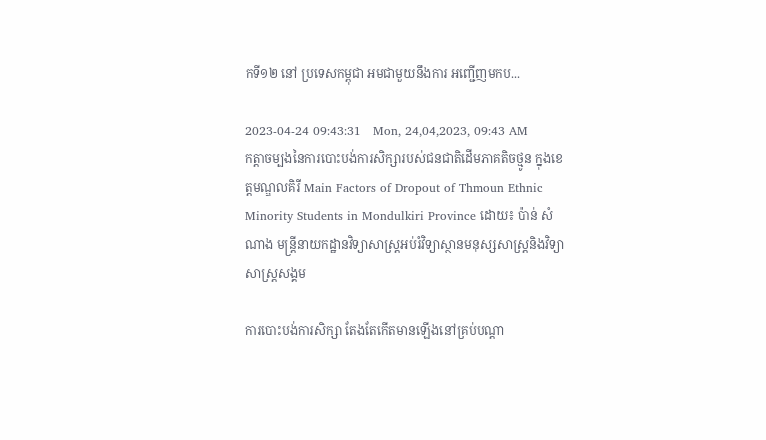កទី១២ នៅ ប្រទេសកម្ពុជា អមជាមួយនឹងការ អញ្ជើញមកប...

2023-04-24 09:43:31   Mon, 24,04,2023, 09:43 AM
កត្ដាចម្បងនៃការបោះបង់ការសិក្សារបស់ជនជាតិដើមភាគតិចថ្មូន ក្នុងខេត្តមណ្ឌលគិរី Main Factors of Dropout of Thmoun Ethnic Minority Students in Mondulkiri Province ដោយ៖ ប៉ាន់ សំណាង មន្ដ្រីនាយកដ្ឋានវិទ្យាសាស្ដ្រអប់រំវិទ្យាស្ថានមនុស្សសាស្ដ្រនិងវិទ្យាសាស្ដ្រសង្គម

ការបោះបង់ការសិក្សា តែងតែកើតមានឡើងនៅគ្រប់បណ្តា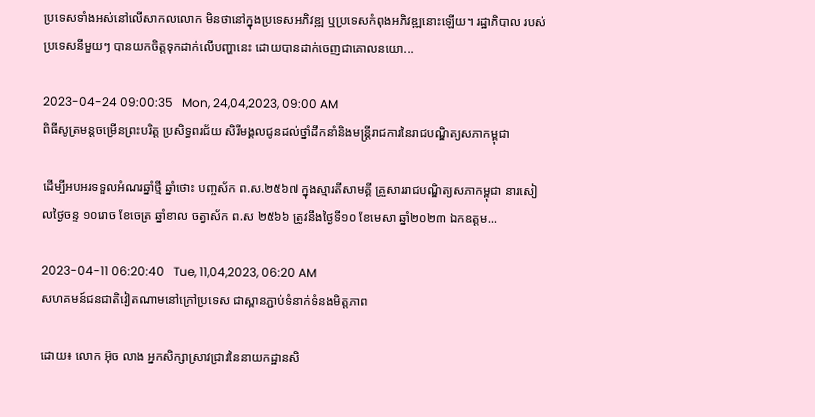ប្រទេសទាំងអស់នៅលើសាកលលោក មិនថានៅក្នុងប្រទេសអភិវឌ្ឍ ឬប្រទេសកំពុងអភិវឌ្ឍនោះឡើយ។ រដ្ឋាភិបាល របស់ប្រទេសនីមួយៗ បានយកចិត្តទុកដាក់លើបញ្ហានេះ ដោយបានដាក់ចេញជាគោលនយោ...

2023-04-24 09:00:35   Mon, 24,04,2023, 09:00 AM
ពិធីសូត្រមន្តចម្រើនព្រះបរិត្ត ប្រសិទ្ធពរជ័យ សិរីមង្គលជូនដល់ថ្នាំដឹកនាំនិងមន្ត្រីរាជការនៃរាជបណ្ឌិត្យសភាកម្ពុជា

ដើម្បីអបអរទទួលអំណរឆ្នាំថ្មី ឆ្នាំថោះ បញ្ចស័ក ព.ស.២៥៦៧ ក្នុងស្មារតីសាមគ្គី គ្រួសាររាជបណ្ឌិត្យសភាកម្ពុជា នារសៀលថ្ងៃចន្ទ ១០រោច ខែចេត្រ ឆ្នាំខាល ចត្វាស័ក ព.ស ២៥៦៦ ត្រូវនឹងថ្ងៃទី១០ ខែមេសា ឆ្នាំ២០២៣ ឯកឧត្តម...

2023-04-11 06:20:40   Tue, 11,04,2023, 06:20 AM
សហគមន៍ជនជាតិវៀតណាមនៅក្រៅប្រទេស ជាស្ពានភ្ជាប់ទំនាក់ទំនងមិត្តភាព

ដោយ៖ លោក អ៊ុច លាង អ្នកសិក្សាស្រាវជ្រាវនៃនាយកដ្ឋានសិ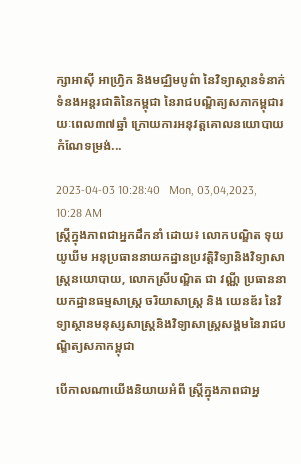ក្សាអាស៊ី អាហ្វ្រិក និងមជ្ឈិមបូព៌ា នៃវិទ្យាស្ថានទំនាក់ទំនងអន្តរជាតិនៃកម្ពុជា នៃរាជបណ្ឌិត្យសភាកម្ពុជារយៈពេល៣៧ឆ្នាំ ក្រោយការអនុវត្តគោលនយោបាយកំណែទម្រង់...

2023-04-03 10:28:40   Mon, 03,04,2023, 10:28 AM
ស្រ្តីក្នុងភាពជាអ្នកដឹកនាំ ដោយ៖ លោកបណ្ឌិត ទុយ យូឃីម អនុប្រធាននាយកដ្ឋានប្រវត្តិវិទ្យានិងវិទ្យាសាស្រ្តនយោបាយ, លោកស្រីបណ្ឌិត ជា វណ្ណី ប្រធាននាយកដ្ឋានធម្មសាស្រ្ត ចរិយាសាស្រ្ត និង យេនឌ័រ នៃវិទ្យាស្ថានមនុស្សសាស្រ្តនិងវិទ្យាសាស្រ្តសង្គមនៃរាជបណ្ឌិត្យសភាកម្ពុជា

បើកាលណាយើងនិយាយអំពី ស្រ្តីក្នុងភាពជាអ្ន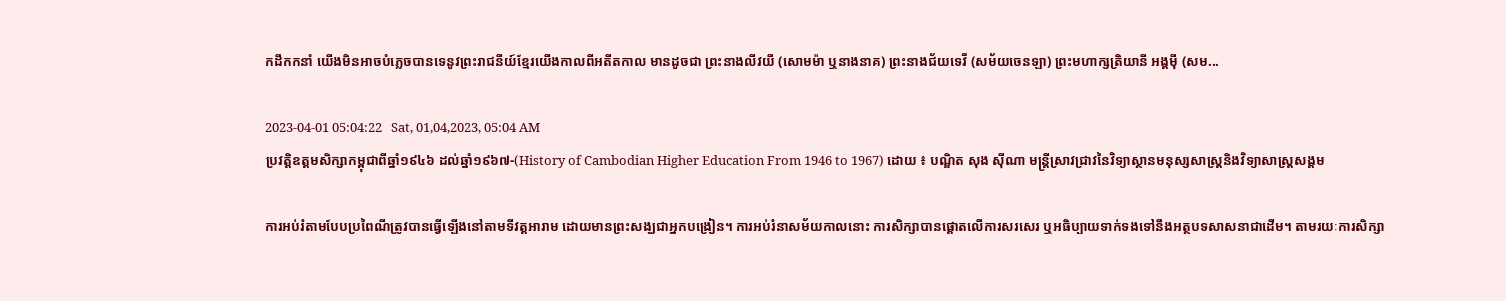កដឹកកនាំ យើងមិនអាចបំភ្លេចបានទេនូវព្រះរាជនីយ៍ខ្មែរយើងកាលពីអតីតកាល មានដូចជា ព្រះនាងលីវយី (សោមម៉ា ឬនាងនាគ) ព្រះនាងជ័យទេវី (សម័យចេនឡា) ព្រះមហាក្សត្រិយានី អង្គម៉ី (សម...

2023-04-01 05:04:22   Sat, 01,04,2023, 05:04 AM
ប្រវត្តិឧត្តមសិក្សាកម្ពុជាពីឆ្នាំ១៩៤៦ ដល់ឆ្នាំ១៩៦៧-(History of Cambodian Higher Education From 1946 to 1967) ដោយ ៖ បណ្ឌិត សុង ស៊ីណា មន្ត្រីស្រាវជ្រាវនៃវិទ្យាស្ថានមនុស្សសាស្ត្រនិងវិទ្យាសាស្ត្រសង្គម

ការអប់រំតាមបែបប្រពៃណីត្រូវបានធ្វើឡើងនៅតាមទីវត្តអារាម ដោយមានព្រះសង្ឃជាអ្នកបង្រៀន។ ការអប់រំនាសម័យកាលនោះ ការសិក្សាបានផ្តោតលើការសរសេរ ឬអធិប្បាយទាក់ទងទៅនឹងអត្ថបទសាសនាជាដើម។ តាមរយៈការសិក្សា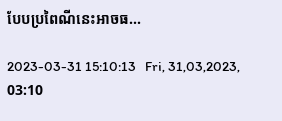បែបប្រពៃណីនេះអាចធ...

2023-03-31 15:10:13   Fri, 31,03,2023, 03:10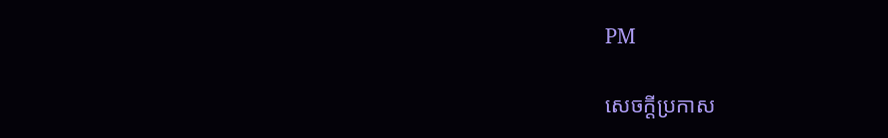PM

សេចក្តីប្រកាស